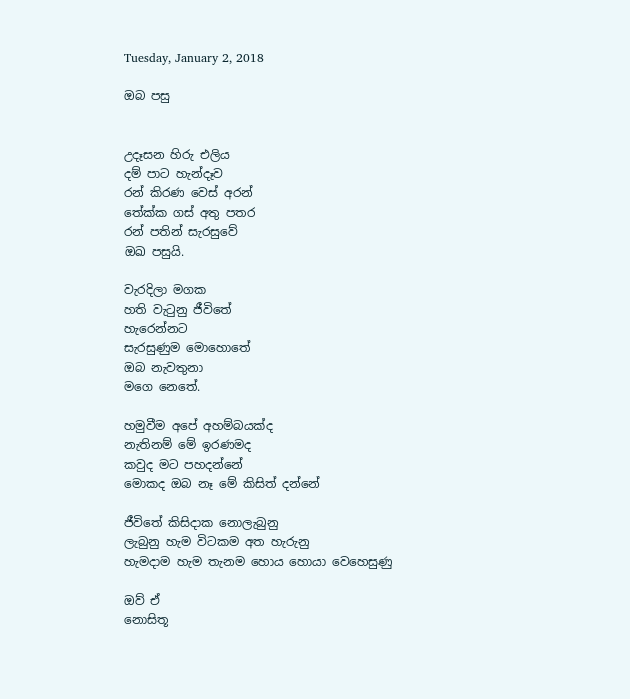Tuesday, January 2, 2018

ඔබ පසු


උදෑසන හිරු එලිය
දම් පාට හැන්දෑව
රන් කිරණ වෙස් අරන්
තේක්ක ගස් අතු පතර
රන් පතින් සැරසුවේ
ඔඛ පසුයි.

වැරදිලා මගක
හති වැටුනු ජීවිතේ
හැරෙන්නට
සැරසුණුම මොහොතේ
ඔබ නැවතුනා
මගෙ නෙතේ.

හමුවීම අපේ අහම්බයක්ද
නැතිනම් මේ ඉරණමද
කවුද මට පහදන්නේ
මොකද ඔබ නෑ මේ කිසිත් දන්නේ

ජීවිතේ කිසිදාක නොලැබුනු
ලැබුනු හැම විටකම අත හැරුනු
හැමදාම හැම තැනම හොය හොයා වෙහෙසුණු

ඔව් ඒ
නොසිතූ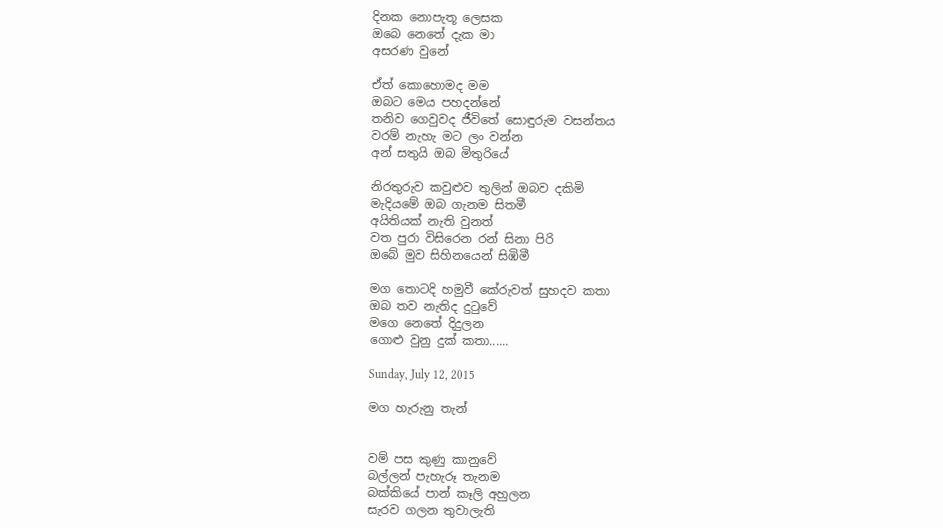දිනක නොපැතූ ලෙසක
ඔබෙ නෙතේ දැක මා
අසරණ වුනේ

ඒත් කොහොමද මම
ඔබට මෙය පහදන්නේ
තනිව ගෙවුවද ජීවිතේ සොඳුරුම වසන්තය
වරම් නැහැ මට ලං වන්න
අන් සතුයි ඔබ මිතුරියේ

නිරතුරුව කවුළුව තුලින් ඔබව දකිමි
මැදියමේ ඔබ ගැනම සිතමී
අයිතියක් නැති වුනත්
වත පුරා විසිරෙන රන් සිනා පිරි
ඔබේ මුව සිහිනයෙන් සිඹිමී

මග තොටදි හමුවී කේරුවත් සුහදව කතා
ඔබ තව නැතිද දුටුවේ
මගෙ නෙතේ දිදුලන
ගොළු වුනු දුක් කතා......

Sunday, July 12, 2015

මග හැරුනු තැන්


වම් පස කුණු කානුවේ
බල්ලන් පැහැරූ තැනම
බක්කියේ පාන් කෑලි අහුලන
සැරව ගලන තුවාලැති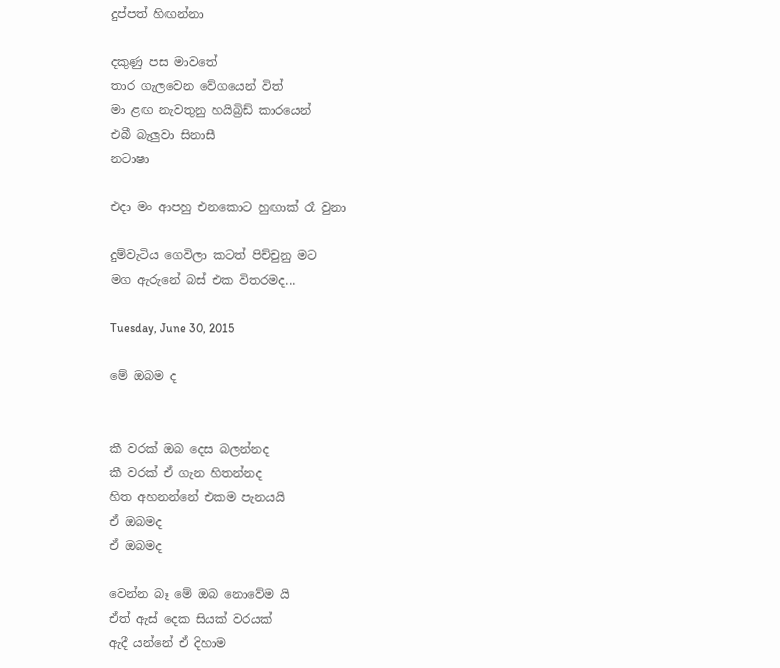දුප්පත් හිඟන්නා

දකුණු පස මාවතේ
තාර ගැලවෙන වේගයෙන් විත්
මා ළඟ නැවතුනු හයිබ්‍රිඩ් කාරයෙන්
එබී බැලුවා සිනාසී
නටාෂා

එදා මං ආපහු එනකොට හුඟාක් රෑ වුනා

දුම්වැටිය ගෙවිලා කටත් පිච්චුනු මට
මග ඇරුනේ බස් එක විතරමද...

Tuesday, June 30, 2015

මේ ඔබම ද


කී වරක් ඔබ දෙස බලන්නද
කී වරක් ඒ ගැන හිතන්නද
හිත අහනන්නේ එකම පැනයයි
ඒ ඔබමද
ඒ ඔබමද

වෙන්න බෑ මේ ඔබ නොවේම යි
ඒත් ඇස් දෙක සියක් වරයක්
ඇදී යන්නේ ඒ දිහාම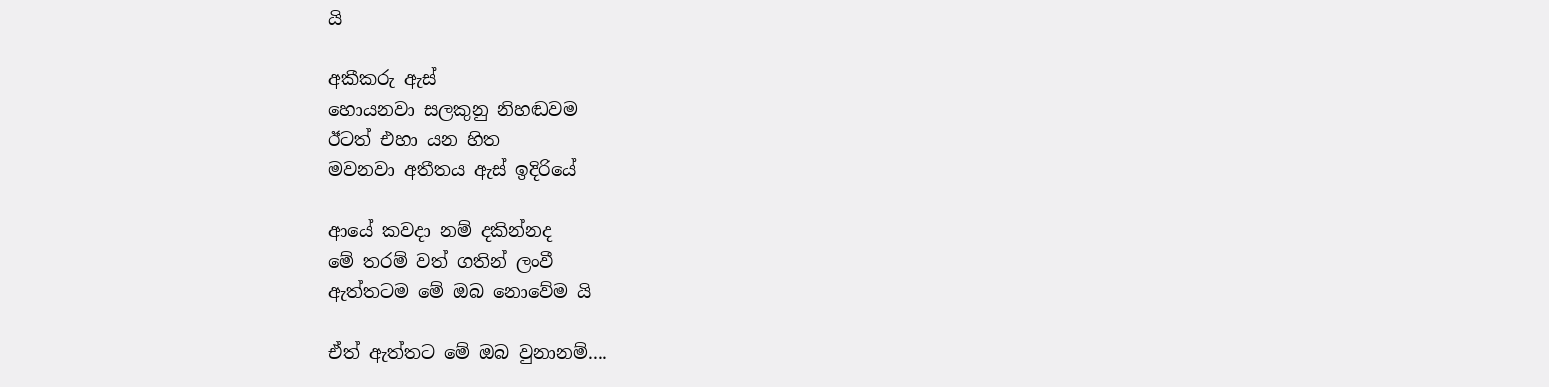යි

අකීකරු ඇස්
හොයනවා සලකුනු නිහඬවම
ඊටත් එහා යන හිත
මවනවා අතීතය ඇස් ඉදිරියේ

ආයේ කවදා නම් දකින්නද
මේ තරම් වත් ගතින් ලංවී
ඇත්තටම මේ ඔබ නොවේම යි

ඒත් ඇත්තට මේ ඔබ වුනානම්....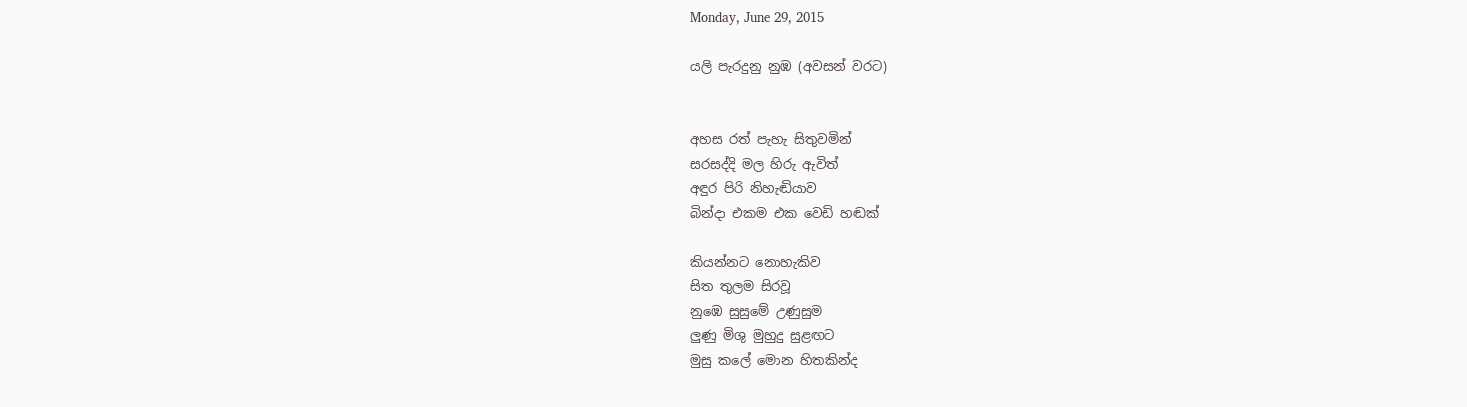Monday, June 29, 2015

යලි පැරදුනු නුඹ (අවසන් වරට)


අහස රත් පැහැ සිතුවමින්
සරසද්දි මල හිරු ඇවිත්
අඳුර පිරි නිහැඬියාව
බින්දා එකම එක වෙඩි හඬක්

කියන්නට නොහැකිව
සිත තුලම සිරවූ
නුඹෙ සුසුමේ උණුසුම
ලුණු මිශු මුහුදු සුළඟට
මුසු කලේ මොන හිතකින්ද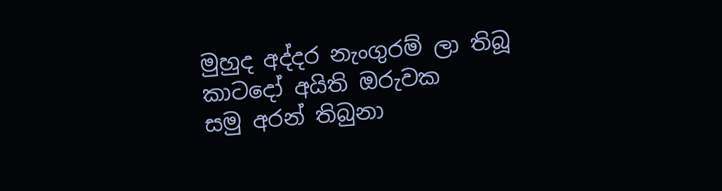මුහුද අද්දර නැංගුරම් ලා තිබූ
කාටදෝ අයිති ඔ‍රුවක
සමු අරන් තිබුනා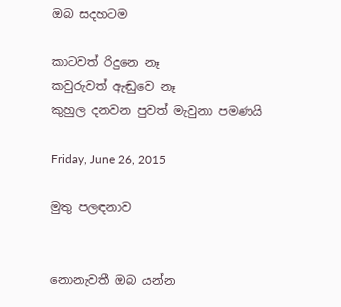ඔබ සදහටම

කාටවත් රිදුන‍ෙ නෑ
කවුරුවත් ඇඬුව‍ෙ නෑ
කුහුල දනවන පුවත් මැවුනා පමණයි

Friday, June 26, 2015

මුතු පලඳනාව


නොනැවතී ඔබ යන්න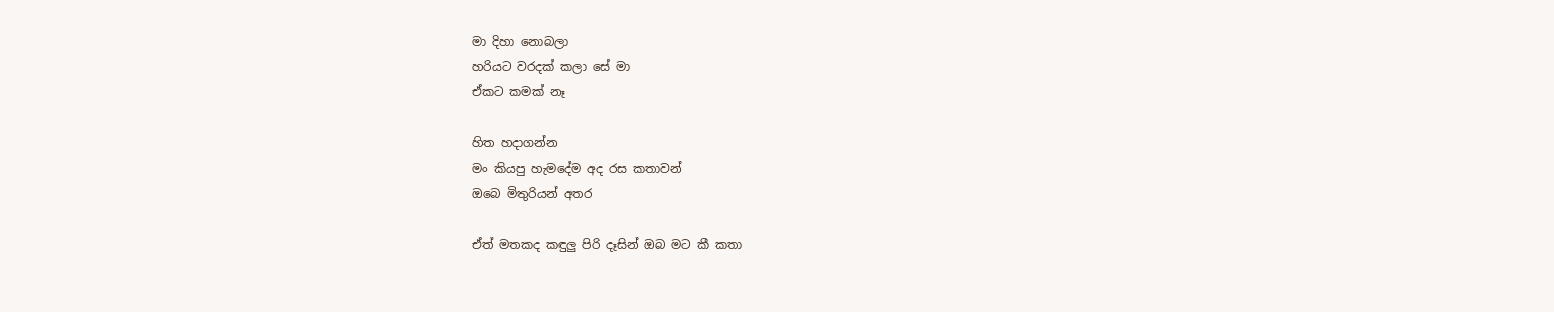මා දිහා නොබලා
හරියට වරදක් කලා සේ මා
ඒකට කමක් නෑ

හිත හදාගන්න
මං කියපු හැමදේම අද රස කතාවන්
ඔබ‍ෙ මිතුරියන් අතර

ඒත් මතකද කඳුලු පිරි දෑසින් ඔබ මට කී කතා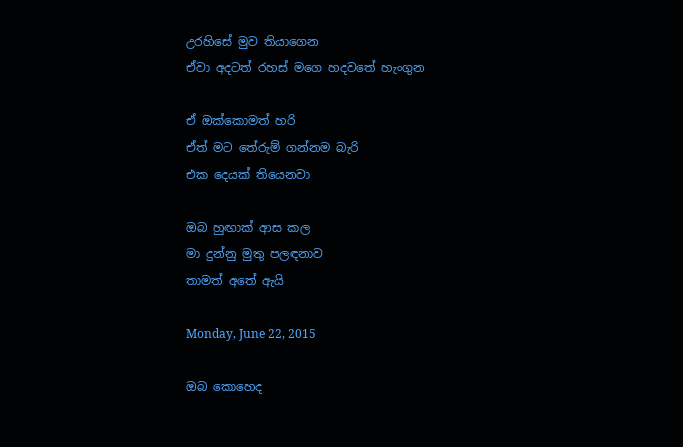උරහිසේ මුව තියාගෙන
ඒවා අදටත් රහස් මගෙ හදවතේ හැංගුන

ඒ ඔක්කොමත් හරි
ඒත් මට තේරුම් ගන්නම බැරි
එක දෙයක් තියෙනවා

ඔබ හුඟාක් ආස කල
මා දුන්නු මුතු පලඳනාව
තාමත් අතේ ඇයි

Monday, June 22, 2015

ඔබ කොහෙද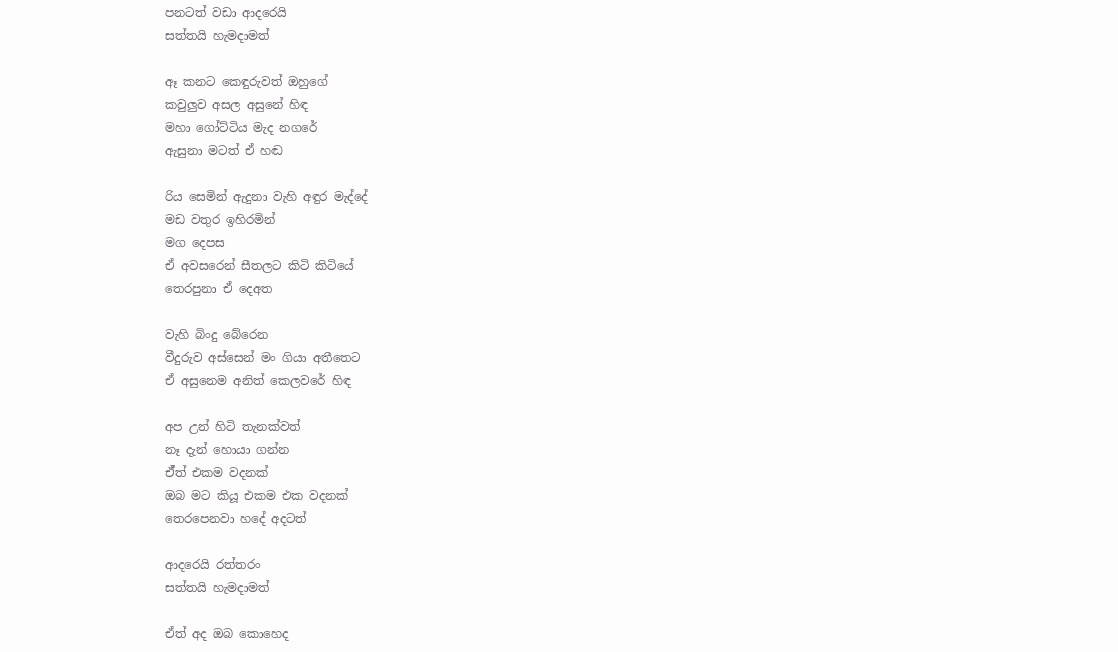පනටත් වඩා ආදරෙයි
සත්තයි හැමදාමත්

ඈ කනට කෙඳුරුවත් ඔහුගේ
කවුලුව අසල අසුනේ හිඳ
මහා ගෝට්ටිය මැද නගරේ
ඇසුනා මටත් ඒ හඬ

රිය සෙමින් ඇදුනා වැහි අඳුර මැද්දේ
මඩ වතුර ඉහිරමින්
මග දෙපස
ඒ අවසරෙන් සීතලට කිටි කිටියේ
තෙරපුනා ඒ දෙඅත

වැහි බිංදු බේරෙන
වීදුරුව අස්සෙන් මං ගියා අතීතෙට
ඒ අසුනෙම අනිත් කෙලවරේ හිඳ

අප උන් හිටි තැනක්වත්
නෑ දැන් හොයා ගන්න
ඒ්ත් එකම වදනක්
ඔබ මට කියූ එකම එක වදනක්
තෙරපෙනවා හදේ අදටත්

ආදරෙයි රත්තරං
සත්තයි හැමදාමත්

ඒත් අද ඔබ කොහෙද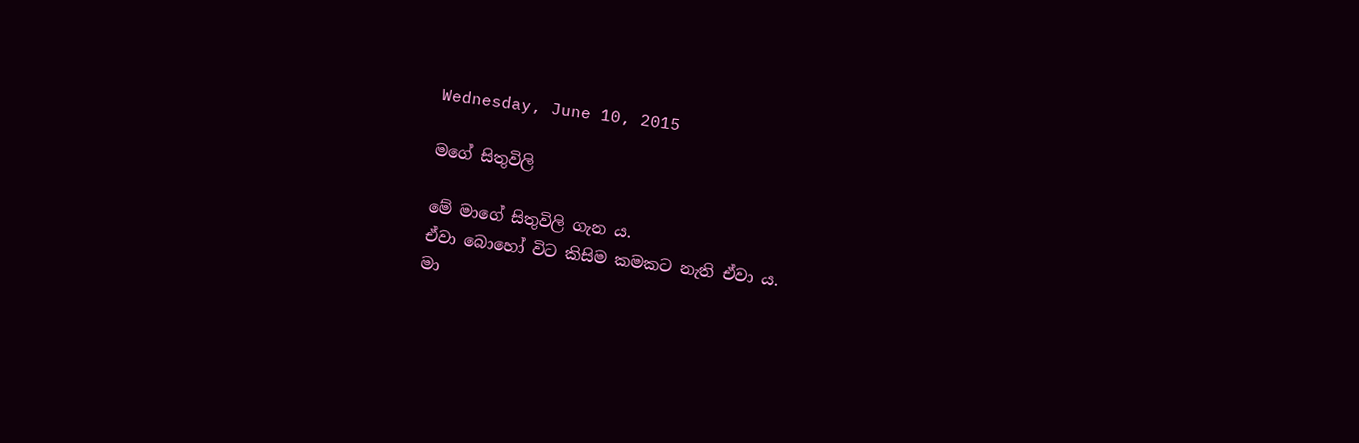Wednesday, June 10, 2015

මගේ සිතුවිලි

මේ මාගේ සිතුවිලි ගැන ය.
ඒවා බොහෝ විට කිසිම කමකට නැති ඒවා ය.
මා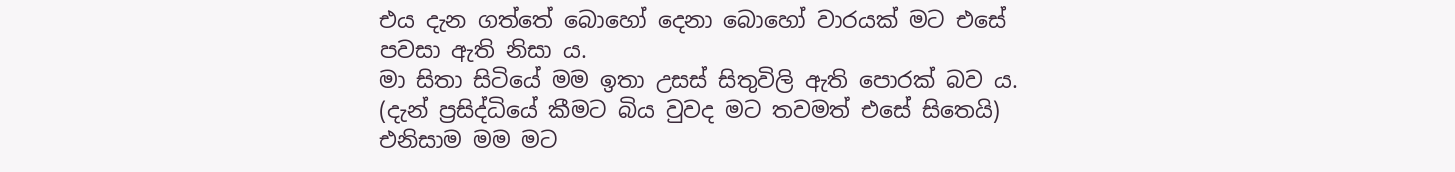එය දැන ගත්තේ බොහෝ දෙනා බොහෝ වාරයක් මට එසේ පවසා ඇති නිසා ය.
මා සිතා සිටියේ මම ඉතා උසස් සිතුවිලි ඇති පොරක් බව ය. (දැන් ප්‍රසිද්ධියේ ‍කීමට බිය වුවද මට තවමත් එසේ සිතෙයි)
එනිසාම මම මට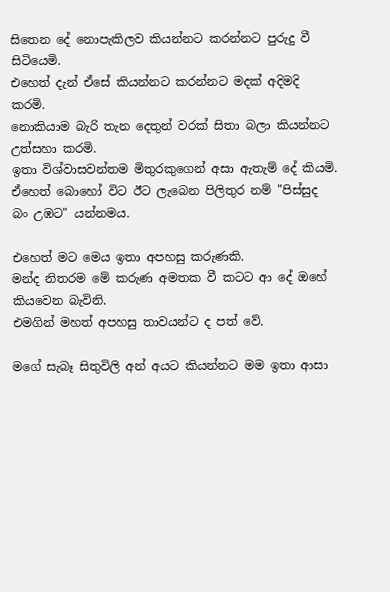සිතෙන දේ ‍නොපැකිලව කියන්නට කරන්නට පුරුදු වී සිටියෙමි.
එහෙත් දැන් ඒසේ කියන්නට කරන්නට මදක් අදිමදි කරමි.
නොකියාම බැරි තැන දෙතුන් වරක් සිතා බලා කියන්නට උත්සහා කරමි.
ඉතා විශ්වාසවන්තම මිතුරකුගෙන් අසා ඇතැම් දේ කියමි.
ඒහෙත් බොහෝ විට ඊට ලැබෙන පිලිතුර නම් "පිස්සුද බං උඹට" යන්නමය.

එහෙත් මට මෙය ඉතා අපහසු කරුණකි.
මන්ද නිතරම මේ කරුණ අමතක වී කටට ආ දේ ඔහේ කියවෙන බැවිනි.
එමගින් මහත් අපහසු තාවයන්ට ද පත් වේ.

මගේ සැබෑ සිතුවිලි අන් අයට කියන්නට මම ඉතා ආසා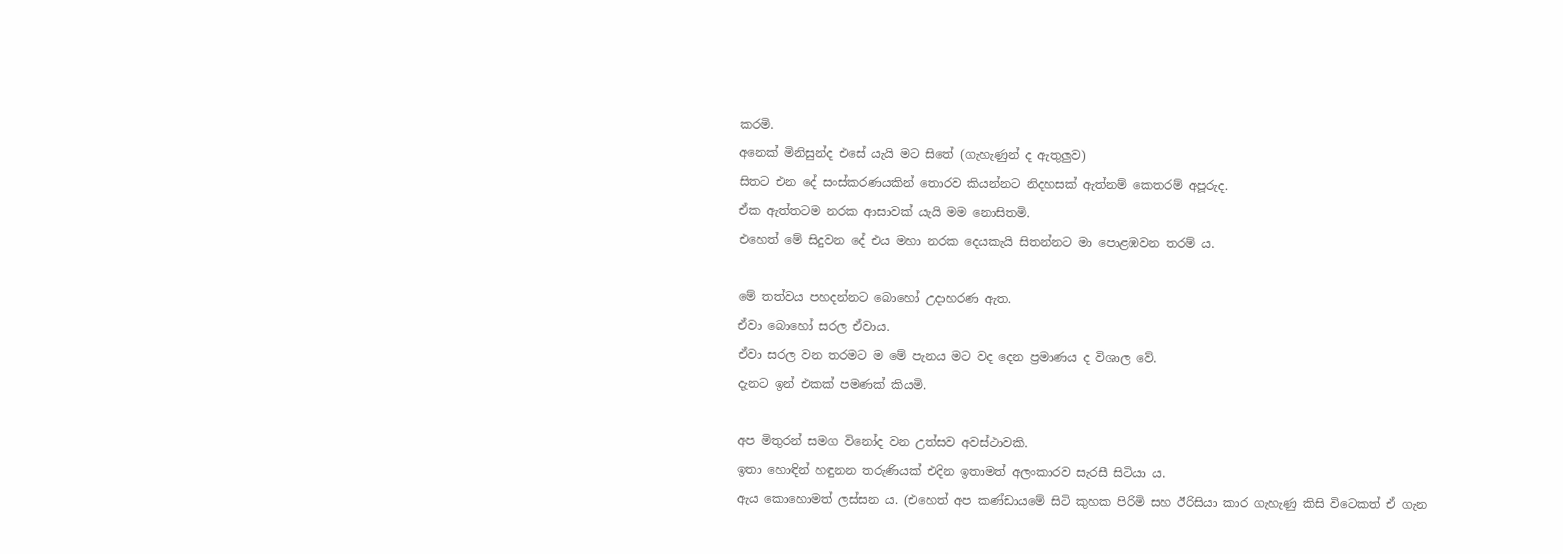කරමි.
අනෙක් මිනිසුන්ද එසේ යැයි මට සිතේ (ගැහැණුන් ද ඇතුලුව)
සිතට එන දේ සංස්කරණයකින් තොරව කියන්නට නිදහසක් ඇත්නම් කෙතරම් අපූරුද.
ඒක ඇත්තටම නරක ආසාවක් යැයි මම නොසිතමි.
එහෙත් මේ සිදුවන දේ එය මහා නරක දෙයකැයි සිතන්නට මා පොළඹවන තරම් ය.

මේ තත්වය පහදන්නට බොහෝ උදාහරණ ඇත.
ඒවා බොහෝ සරල ඒවාය.
ඒවා සරල වන තරමට ම මේ පැනය මට වද දෙන ප්‍රමාණය ද විශාල වේ.
දැනට ඉන් එකක් පමණක් කියමි.

අප මිතුරන් සමග විනෝද වන උත්සව අවස්ථාවකි.
ඉතා හොඳින් හඳුනන තරුණියක් එදින ඉතාමත් අලංකාරව සැරසී සිටියා ය.
ඇය කොහොමත් ලස්සන ය. (එහෙත් අප කණ්ඩායමේ සිටි කුහක පිරිමි සහ ඊරිසියා කාර ගැහැණු කිසි විටෙකත් ඒ ගැන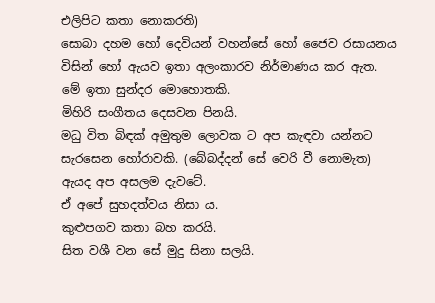එලිපිට කතා නොකරති)
සොබා දහම හෝ දෙවියන් ‍වහන්සේ හෝ ජෛව රසායනය විසින් හෝ ඇයව ඉතා අලංකාරව නිර්මාණය කර ඇත.
මේ ඉතා සුන්දර මොහොතකි.
මිහිරි සංගීතය දෙසවන පිනයි.
මධු විත බිඳක් අමුතුම ‍‍ලොවක ට අප කැඳවා යන්නට සැරසෙන හෝරාවකි. (බේබද්දන් සේ වෙරි වී නොමැත)
ඇයද අප අසලම දැව‍ටේ.
ඒ අපේ සුහදත්වය නිසා ය.
කුළුපගව කතා බහ කරයි.
සිත වශී වන සේ මුදු සිනා සලයි.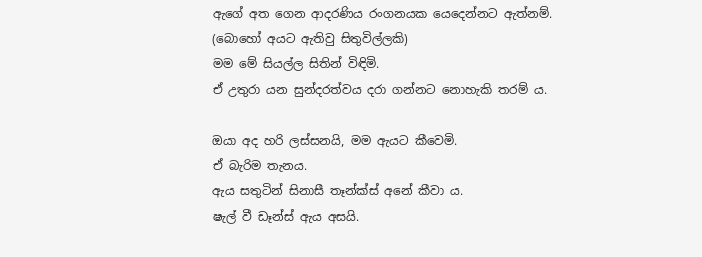ඇගේ අත ගෙන ආදරණිය රංගනයක යෙදෙන්නට ඇත්නම්. (බොහෝ අයට ඇතිවු සිතුවිල්ලකි)
මම මේ සියල්ල සිතින් විඳිමි.
ඒ උතුරා යන සුන්දරත්වය දරා ගන්නට නොහැකි තරම් ය.

ඔයා අද හරි ලස්සනයි, මම ඇයට කීවෙමි.
ඒ බැරිම තැනය.
ඇය සතුටින් සිනාසී තෑන්ක්ස් අනේ කීවා ය.
ෂැල් වී ඩෑන්ස් ඇය අසයි.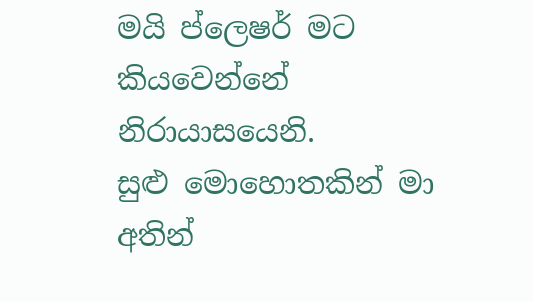මයි ‍ප්ලෙෂර් මට කියවෙන්නේ නිරායාසයෙනි.
සුළු මොහොතකින් මා අතින්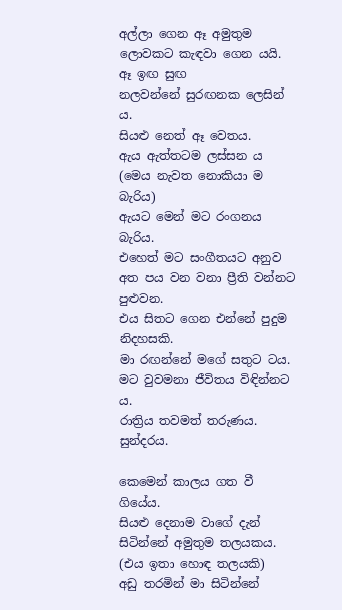අල්ලා ගෙන ඈ අමුතුම ලොවකට කැඳවා ගෙන යයි.
ඈ ඉඟ සුඟ නලවන්නේ ‍සුරඟනක ලෙසින් ය.
සියළු නෙත් ඈ වෙතය.
ඇය ඇත්තටම ලස්සන ය (මෙය නැවත නොකියා ම බැරිය)
ඇයට මෙන් මට රංගනය බැරිය.
එහෙත් මට සංගීතයට අනුව අත පය වන වනා ප්‍රීති වන්නට පුළුවන.
එය සිතට ගෙන එන්නේ පුදුම නිදහසකි.
මා ‍රඟන්නේ මගේ සතුට ටය.
මට වුවමනා ජීවිතය විඳින්නට ය.
රාත්‍රිය තවමත් තරුණය.
සුන්දරය.

කෙමෙන් කාලය ගත වී ගියේය.
සියළු දෙනාම වාගේ දැන් සිටින්නේ අමුතුම තලයකය. (එය ඉතා හොඳ තලයකි)
අඩු තරමින් මා සිටින්නේ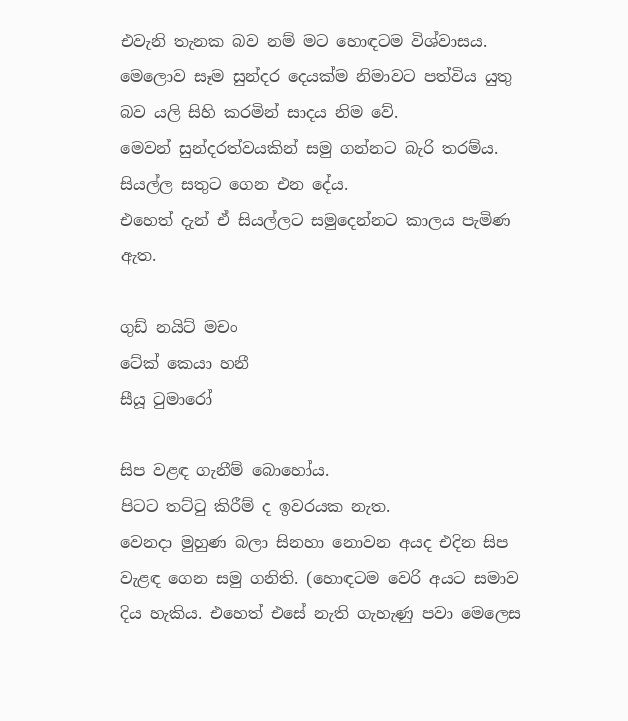එවැනි තැනක බව නම් මට හොඳටම විශ්වාසය.
මෙලොව සෑම සුන්දර දෙයක්ම නිමාවට පත්විය යුතු බව යලි සිහි කරමින් සාදය නිම වේ.
මෙවන් සුන්දරත්වයකින් සමු ගන්නට බැරි තරම්ය.
සියල්ල සතුට ගෙන එන දේය.
එහෙත් දැන් ඒ සියල්ලට සමුදෙන්නට කාලය පැමිණ ඇත.

ගුඩ් නයිට් මචං
ටේක් කෙයා හනී
සීයූ ටුමාරෝ

සිප වළඳ ගැනීම් බොහෝය.
පිටට තට්ටු කිරීම් ද ඉවරයක නැත.
වෙනදා මුහුණ බලා සි‍නහා නොවන අයද එදින සිප වැළඳ ගෙන සමු ගනිති. (හොඳටම වෙරි අයට සමාව දිය හැකිය. එහෙත් එසේ නැති ගැහැණු පවා මෙලෙස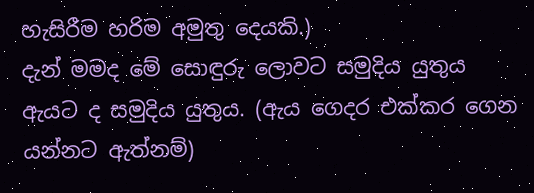හැසි‍රීම හරිම අමුතු දෙයකි.)
දැන් මමද මේ සොඳුරු ලොවට සමුදිය යුතුය
ඇයට ද සමුදිය යුතුය. (ඇය ගෙදර එක්කර ගෙන යන්නට ඇත්නම්)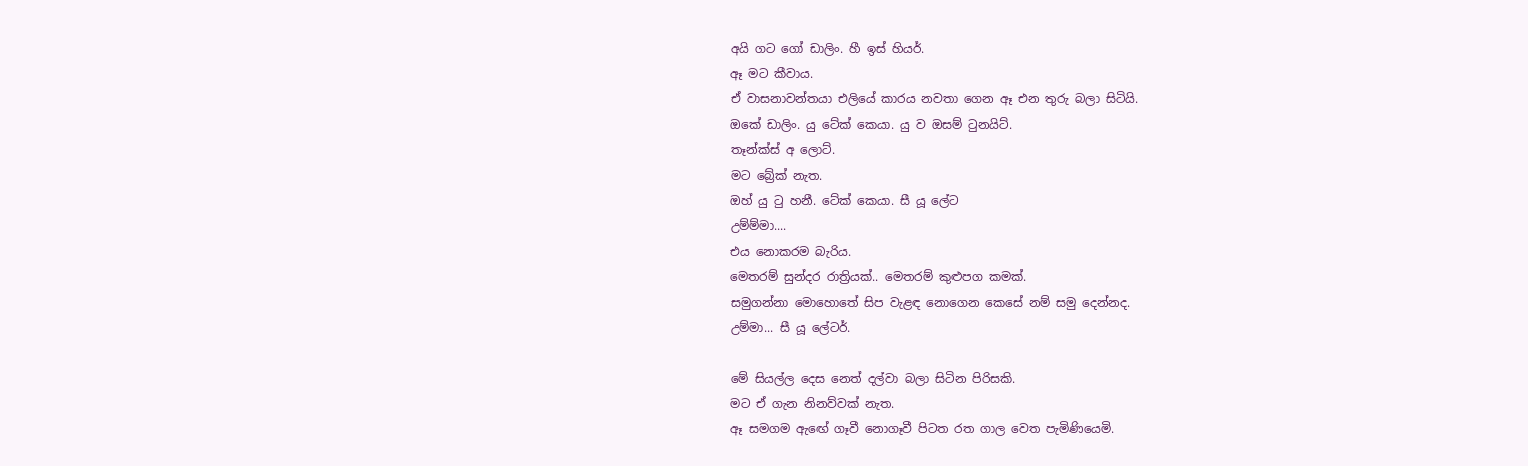අයි ‍ගට ගෝ ඩාලිං. හී ඉස් හියර්.
ඈ මට කීවාය.
ඒ වාසනාවන්තයා එලියේ කාරය නවතා ගෙන ඈ එන තුරු බලා සිටියි.
ඔකේ ඩාලිං. යු ටේක් කෙයා. යු ‍ව ඔසම් ටුනයිට්.
තෑන්ක්ස් අ ලොට්.
මට ‍බ්‍රේක් නැත.
ඔහ් යු ටු හනී. ටේක් කෙයා. සී යූ ලේට
උම්ම්මා....
එය නොකරම බැරිය.
මෙතරම් සුන්දර රාත්‍රියක්.. මෙතරම් කුළුපග කමක්.
සමුගන්නා මොහොතේ සිප වැළඳ නොගෙන කෙසේ නම් සමු දෙන්නද.
උම්මා... සී යූ ලේටර්.

මේ සියල්ල දෙස නෙත් දල්වා බලා සිටින පිරිසකි.
මට ඒ ගැන නිනව්වක් නැත.
ඈ සමගම ඇ‍‍‍ඟේ ගෑවී නොගෑවී පිටත රත ගාල වෙත පැමිණියෙමි.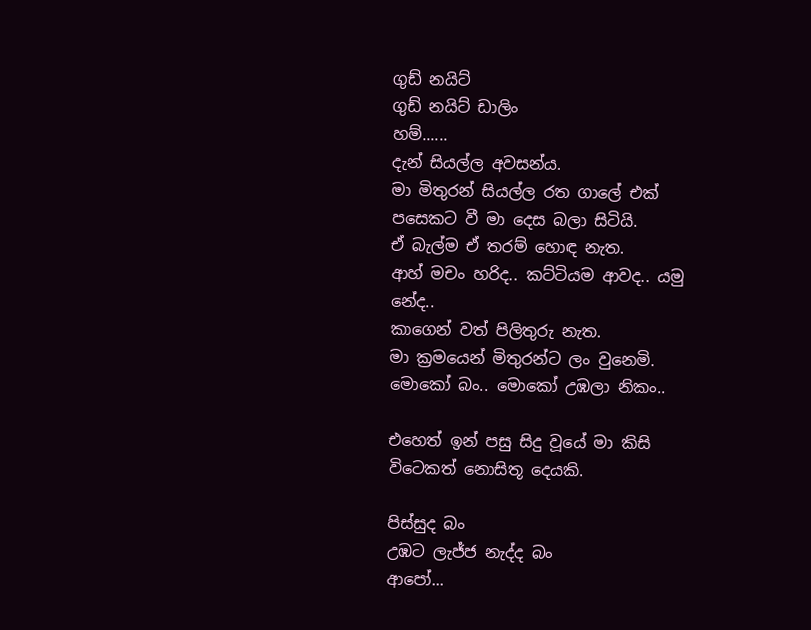ගුඩ් නයිට්
ගු‍‍ඩ් නයිට් ‍ඩාලිං
හම්......
දැන් සියල්ල අවසන්ය.
මා මිතුරන් සියල්ල රත ගාලේ එක් පසෙකට ‍වී මා දෙස බලා සිටියි.
ඒ බැල්ම ඒ තරම් හොඳ නැත.
ආහ් මචං හරිද.. කට්ටියම ආවද.. යමු නේද..
කාගෙන් වත් පිලිතුරු නැත.
මා ක්‍රමයෙන් මිතුරන්ට ලං වුනෙමි.
මොකෝ බං.. මොකෝ උඹලා නිකං..

එහෙත් ඉන් පසු සිදු වූයේ මා කිසි විටෙකත් නොසිතූ දෙයකි.

පිස්සුද බං
උඹට ලැජ්ජ නැද්ද බං
ආපෝ...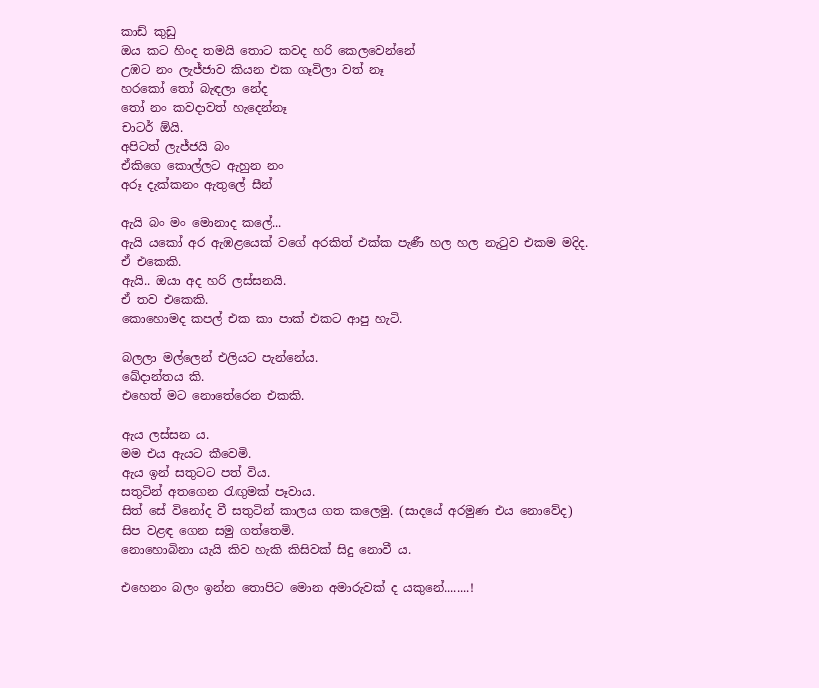කාඩ් කුඩු
ඔය කට හිංද තමයි තොට කවද හරි කෙලවෙන්නේ
උඹට නං ලැජ්ජාව කියන එක ගෑවිලා වත් නෑ
හර‍කෝ තෝ බැඳලා නේද
තෝ නං කවදාවත් හැදෙන්නෑ
චාටර් ඕයි.
අපිටත් ලැජ්ජයි බං
ඒකිගෙ කොල්ලට ඇහුන නං
අරූ දැක්කනං ඇතුලේ සීන්

ඇයි බං මං මොනාද කලේ...
ඇයි යකෝ අර ඇඹළයෙක් වගේ අරකිත් එක්ක පැණී හල හල නැටුව එකම මදිද.
ඒ එකෙකි.
ඇයි.. ඔයා අද හරි ලස්සනයි.
ඒ තව එ‍කෙකි.
කොහොමද කපල් එක කා පාක් එකට ආපු හැටි.

බලලා මල්ලෙන් එලියට පැන්නේය.
ඛේදාන්තය කි.
එහෙත් මට නොතේරෙන එකකි.

ඇය ලස්සන ය.
මම එය ඇයට කීවෙමි.
ඇය ඉන් සතුටට පත් විය.
සතුටින් අතගෙන රැඟුමක් පෑවාය.
සිත් සේ විනෝද ‍වී සතුටින් කාලය ගත කලෙමු. (සාදයේ අරමුණ එය නොවේද)
සිප වළඳ ගෙන සමු ගත්තෙමි.
නොහොබිනා යැයි කිව‍ හැකි කිසිවක් සිදු නොවී ය.

එහෙනං ‍බලං ඉන්න තොපිට මොන අමාරුවක් ද යකුනේ........!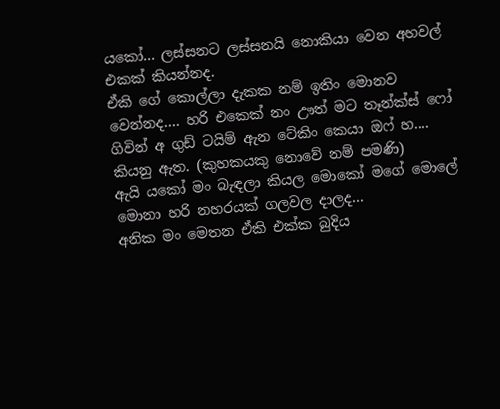යකෝ... ලස්සනට ලස්සනයි නොකියා වෙන අහවල් එකක් කියන්නද.
ඒකි ගේ කොල්ලා දැකක නම් ඉතිං මොනව වෙන්නද.... හරි එකෙක් නං ඌත් මට තෑන්ක්ස් ‍‍ෆෝ ගිවින් අ ගුඩ් ටයිම් ඇන ‍ටේකිං කෙයා ඔ‍ෆ් හ.... කියනු ඇත. (කුහකයකු නොවේ නම් පමණි)
ඇයි යකෝ මං බැඳලා කියල මොකෝ මගේ මොලේ මොනා හරි නහරයක් ගලවල දාලද...
අනික මං මෙතන ඒකි එක්ක බුදිය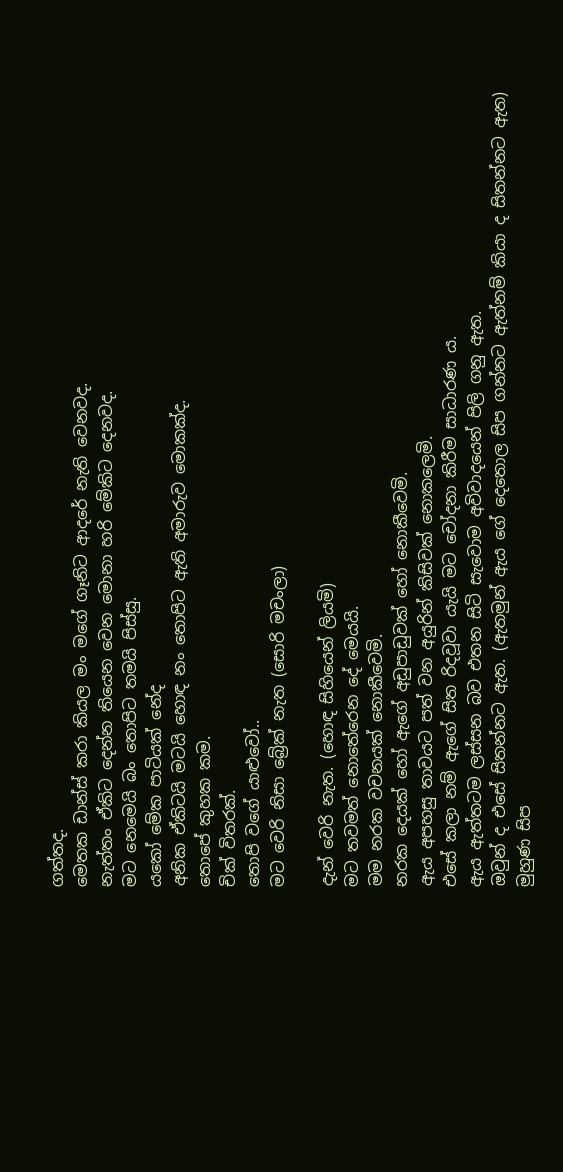ගත්තද.
මෙතක ඩාන්ස් කරා කියල මං මගේ ගෑනිට ආද‍රේ නැති වෙනවද.
නැත්තං ඒකිට දෙන්න ‍තියෙන වෙන මොනා හරි මේකිට දෙනවද.
මට නෙමෙයි බං තොපිට තමයි පිස්සු.
යකෝ මේක පාටියක් නේද
අනික ඒකිටයි මටයි හොඳ නං තොපිට ඇති අමාරුව මොකක්ද.
තොපේ කුහක කම.
චික් විතරක්.
තොපි වගේ යාළුවෝ..
මට වෙරි නිසා බ්‍රේක් නැත (සොරි මචංලා)

දැන් වෙරි නැත. (හොඳ සිහියෙන් ලියමි)
මට ‍‍තවමත් නොතේරෙන දේ මෙයයි.
මම නරක වචනයක් නොකීවෙමි.
නරක දෙයක් හෝ ඇගේ අඩුපාඩුවක් හෝ නොකීවෙමි.
ඇය අපහසු තාවයට පත් වන අයුරින් කිසිවක් නොකලෙමි.
එසේ කලා නම් ඇගේ සිත රිදවූවා යැයි මට චෝදනා කිරීම සාධාරණ ය.
ඇය ඇත්තටම ලස්සන බව එතන සිටි සැවොම අවිවාදයෙන් පිලි ගනු ඇත.
ඔවුන් ද එසේ සිතන්නට ඇත. (ඇතමුන් ඇය ගේ ‍දෙතොල සිප ගන්නට ඇත්නම් කියා ද සිතන්නට ඇත)
මුහුණ සිප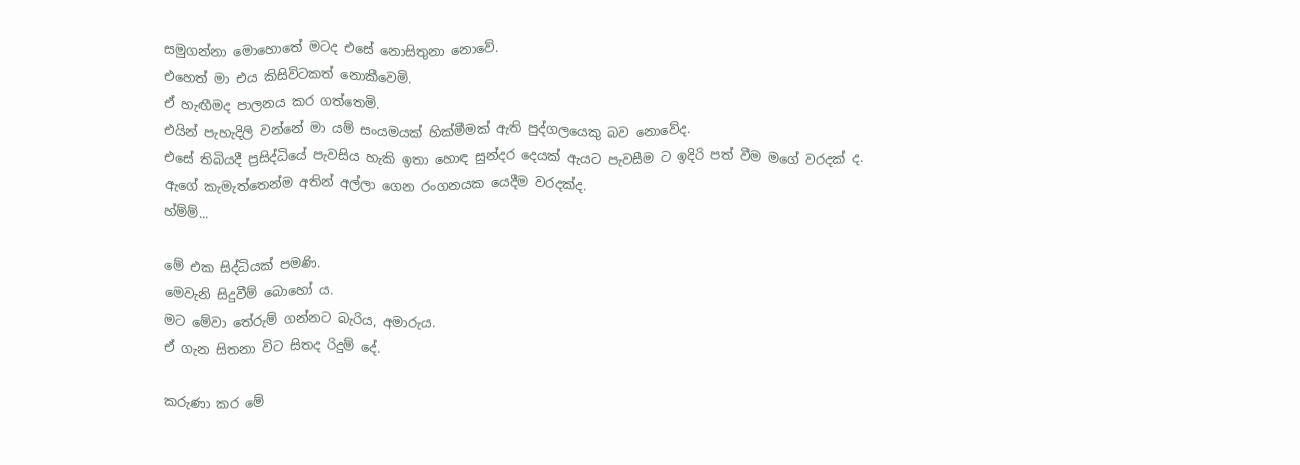සමුගන්නා මොහොතේ මටද එසේ නොසිතුනා නොවේ.
එහෙත් මා එය කිසිවිටකත් නොකීවෙමි.
ඒ හැඟීමද පාලනය කර ගත්තෙමි.
එයින් පැහැදිලි වන්නේ මා යම් සංයමයක් හික්මීමක් ඇති පුද්ගලයෙකු බව නොවේද.
එසේ තිබියදී ප්‍රසිද්ධියේ පැවසිය හැකි ඉතා හොඳ සුන්දර දෙයක් ඇයට පැවසීම ට ඉදිරි පත් වීම මගේ වරදක් ද.
ඇගේ කැමැත්තෙන්ම අතින් අල්ලා ගෙන රංගනයක යෙදීම වරදක්ද.
හ්ම්ම්...

මේ එක සිද්ධියක් පමණි.
මෙවැනි සිදුවීම් බොහෝ ය.
මට මේවා තේරුම් ගන්නට බැරිය, අමාරුය.
ඒ ගැන සිතනා විට සිතද රිදුම් දේ.

කරුණා කර මේ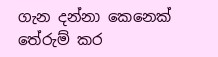ගැන දන්නා කෙනෙක් තේරුම් කර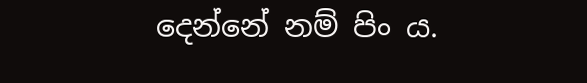දෙන්නේ නම් ‍පිං ය.